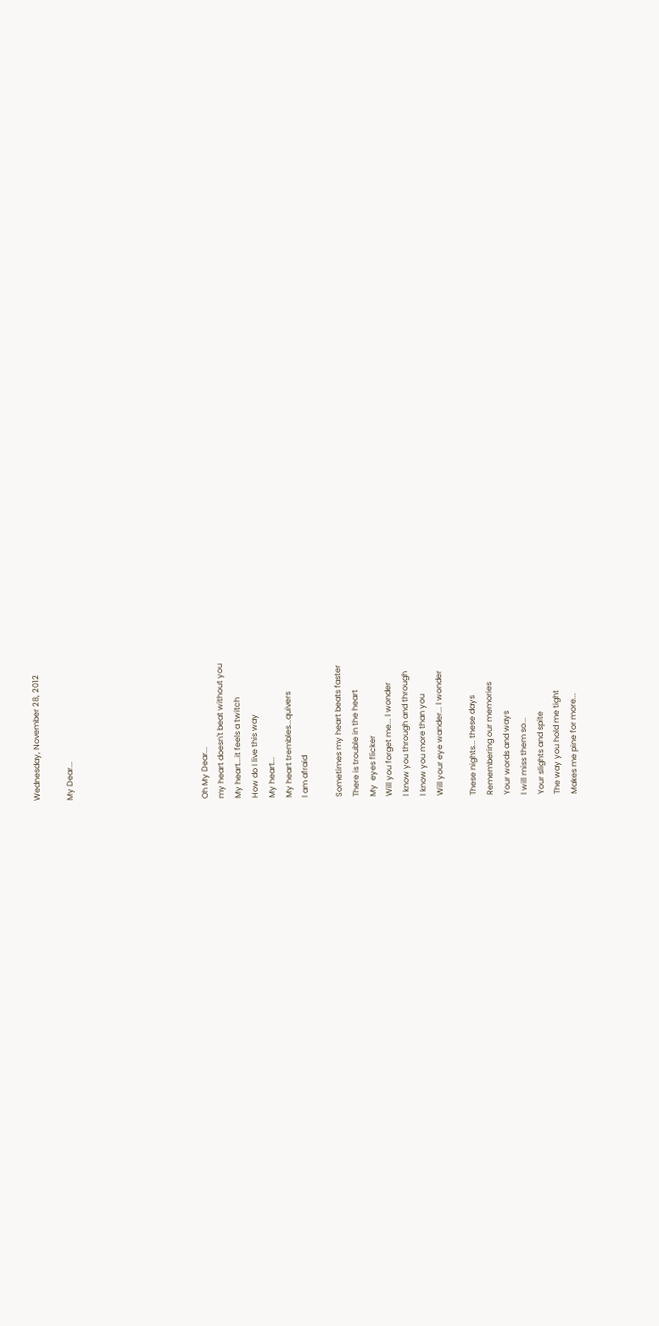Wednesday, November 28, 2012

My Dear...







Oh My Dear...
my heart doesn't beat without you
My heart...it feels a twitch
How do I live this way
My heart...
My heart trembles...quivers
l am afraid

Sometimes my heart beats faster
There is trouble in the heart
My  eyes flicker
Will you forget me... l wonder
l know you through and through
l know you more than you
Will your eye wander... l wonder

These nights... these days
Remembering our memories
Your words and ways
l will miss them so...
Your slights and spite
The way you hold me tight
Makes me pine for more...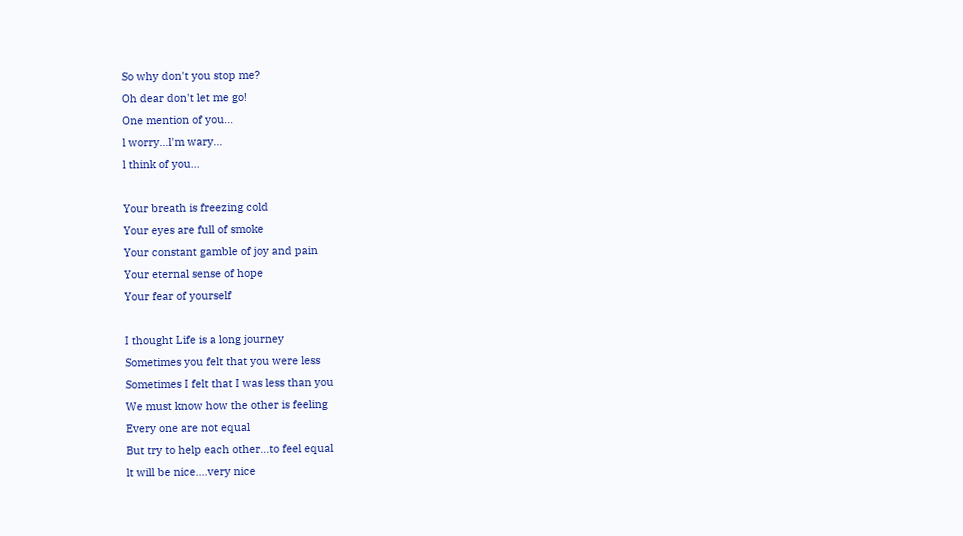So why don't you stop me?
Oh dear don't let me go!
One mention of you...
l worry...l'm wary...
l think of you...

Your breath is freezing cold
Your eyes are full of smoke
Your constant gamble of joy and pain
Your eternal sense of hope
Your fear of yourself

I thought Life is a long journey
Sometimes you felt that you were less
Sometimes I felt that I was less than you
We must know how the other is feeling
Every one are not equal
But try to help each other...to feel equal
lt will be nice....very nice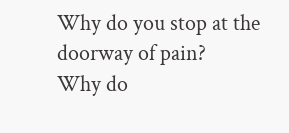Why do you stop at the doorway of pain?
Why do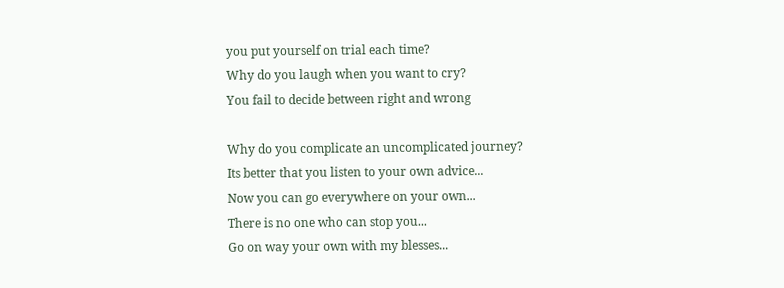you put yourself on trial each time?
Why do you laugh when you want to cry?
You fail to decide between right and wrong

Why do you complicate an uncomplicated journey?
Its better that you listen to your own advice...
Now you can go everywhere on your own...
There is no one who can stop you...
Go on way your own with my blesses...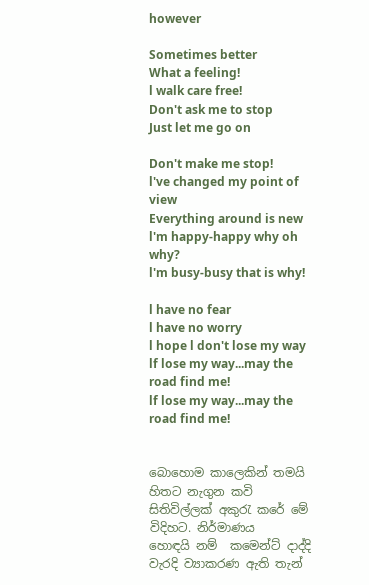however

Sometimes better
What a feeling!
l walk care free!
Don't ask me to stop
Just let me go on

Don't make me stop!
l've changed my point of view
Everything around is new
l'm happy-happy why oh why?
l'm busy-busy that is why!

l have no fear
l have no worry
l hope l don't lose my way
lf lose my way...may the road find me!
lf lose my way...may the road find me!


බොහොම කාලෙකින් තමයි හිතට නැගුන කවි සිතිවිල්ලක් අකුරැ කරේ මේ විදිහට. නිර්මාණය
හොඳයි නම්  කමෙන්ට් දාද්දි වැරදි ව්‍යාකරණ ඇති තැන්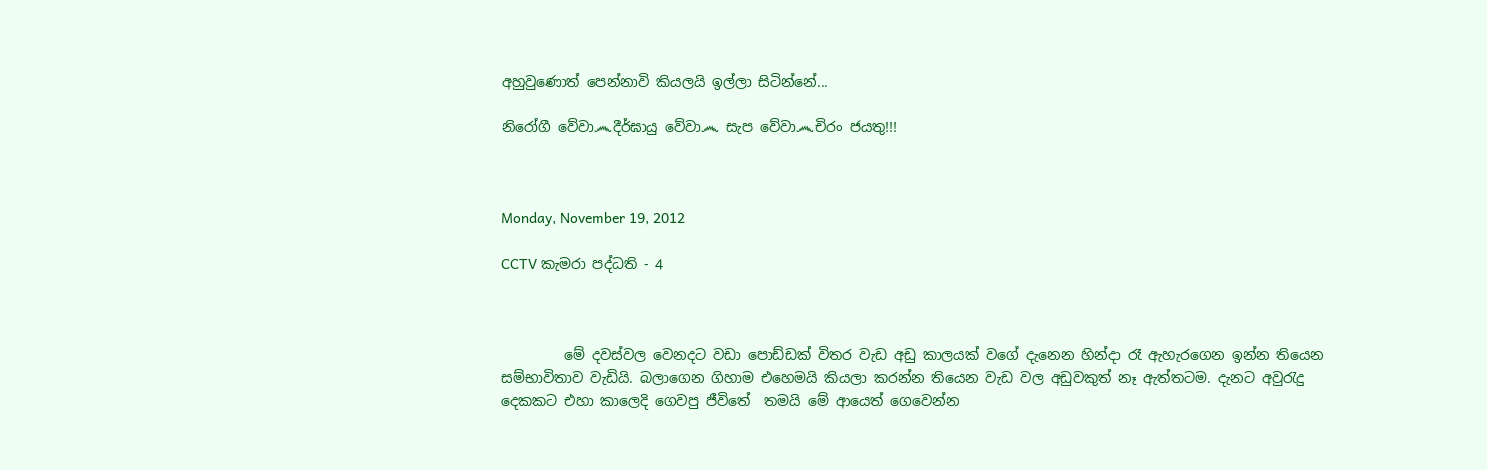අහුවුණොත් පෙන්නාවි කියලයි ඉල්ලා සිටින්නේ...

නිරෝගී වේවා෴දීර්ඝායු වේවා෴ සැප වේවා෴චිරං ජයතු!!!



Monday, November 19, 2012

CCTV කැමරා පද්ධති - 4



         මේ දවස්වල වෙනදට වඩා පොඩ්ඩක් විතර වැඩ අඩු කාලයක් වගේ දැනෙන හින්දා රෑ ඇහැරගෙන ඉන්න තියෙන සම්භාවිතාව වැඩියි. බලාගෙන ගිහාම එහෙමයි කියලා කරන්න තියෙන වැඩ වල අඩුවකුත් නෑ ඇත්තටම. දැනට අවුරැදු දෙකකට එහා කාලෙදි ගෙවපු ජීවිතේ  තමයි මේ ආයෙත් ගෙවෙන්න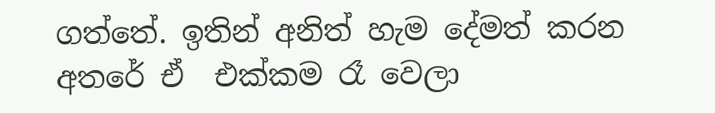ගත්තේ. ඉතින් අනිත් හැම දේමත් කරන අතරේ ඒ  එක්කම රෑ වෙලා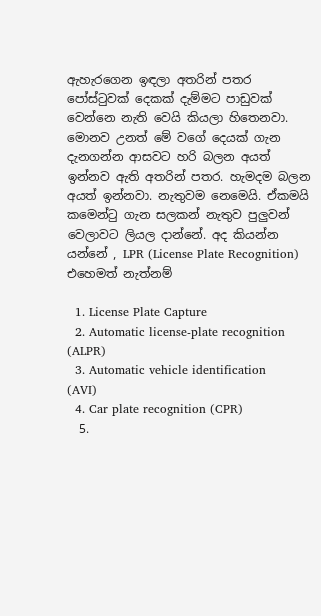ඇහැරගෙන ඉඳලා අතරින් පතර පෝස්ටුවක් දෙකක් දැම්මට පාඩුවක් වෙන්නෙ නැති වෙයි කියලා හිතෙනවා. මොනව උනත් මේ වගේ දෙයක් ගැන දැනගන්න ආසවට හරි බලන අයත් ඉන්නව ඇති අතරින් පතර. හැමදම බලන අයත් ඉන්නවා. නැතුවම නෙමෙයි. ඒකමයි කමෙන්ටු ගැන සලකන් නැතුව පුලුවන් වෙලාවට ලියල දාන්නේ. අද කියන්න යන්නේ , LPR (License Plate Recognition) එහෙමත් නැත්නම්

  1. License Plate Capture
  2. Automatic license-plate recognition (ALPR)
  3. Automatic vehicle identification (AVI)
  4. Car plate recognition (CPR)
  5.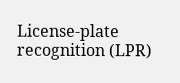License-plate recognition (LPR)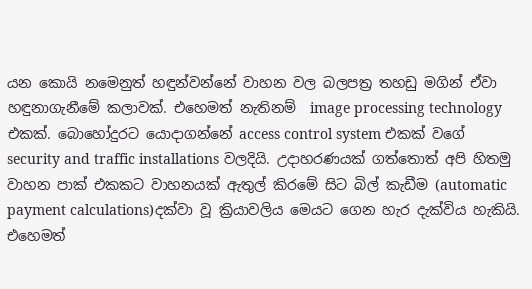යන කොයි නමෙනුත් හඳුන්වන්නේ වාහන වල බලපත්‍ර තහඩු මගින් ඒවා හඳුනාගැනීමේ කලාවක්. එහෙමත් නැතිනම්  image processing technology එකක්. බොහෝදුරට යොදාගන්නේ access control system එකක් වගේ security and traffic installations වලදියි. උදාහරණයක් ගත්තොත් අපි හිතමු වාහන පාක් එකකට වාහනයක් ඇතුල් කිරමේ සිට බිල් කැඩීම (automatic payment calculations)දක්වා වූ ක්‍රියාවලිය මෙයට ගෙන හැර දැක්විය හැකියි. එහෙමත්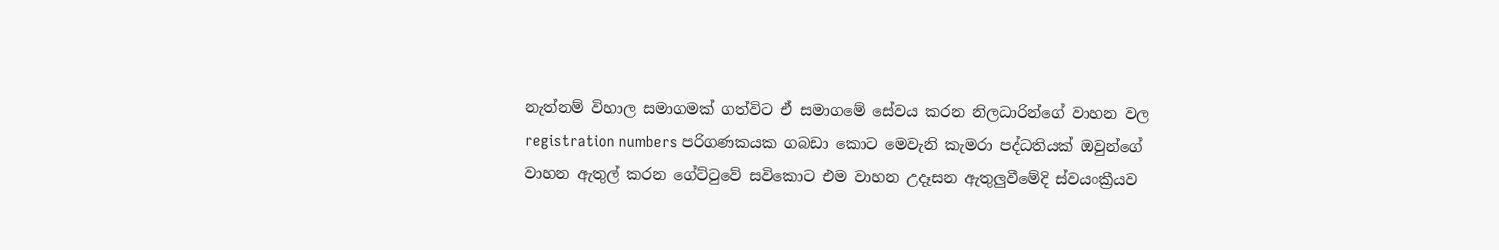නැත්නම් විහාල සමාගමක් ගත්විට ඒ සමාගමේ සේවය කරන නිලධාරින්ගේ වාහන වල  registration numbers පරිගණකයක ගබඩා කොට මෙවැනි කැමරා පද්ධතියක් ඔවුන්ගේ වාහන ඇතුල් කරන ගේට්ටුවේ සවිකොට එම වාහන උදෑසන ඇතුලුවීමේදි ස්වයංක්‍රීයව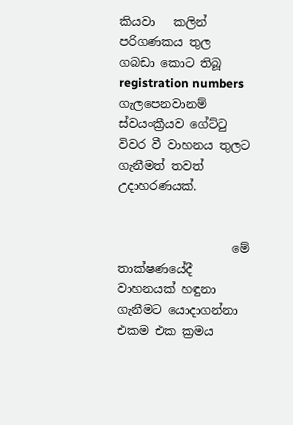කියවා   කලින් පරිගණකය තුල ගබඩා කොට තිබූ registration numbers  ගැලපෙනවානම් ස්වයංක්‍රීයව ගේට්ටු විවර වී වාහනය තුලට ගැනීමත් තවත් උදාහරණයක්.


                   මේ තාක්ෂණයේදී වාහනයක් හඳුනා ගැනීමට යොදාගන්නා එකම එක ක්‍රමය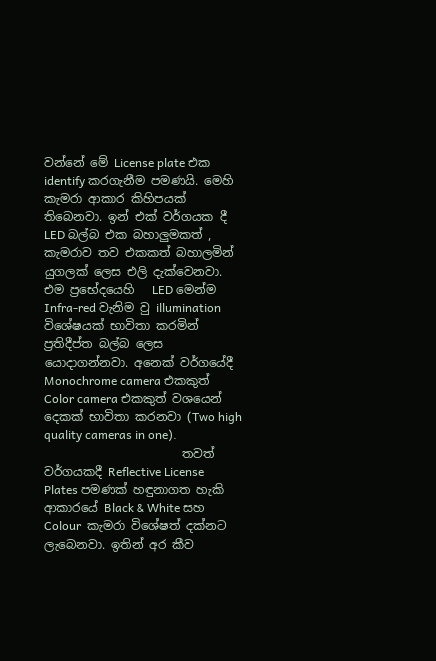වන්නේ මේ License plate එක identify කරගැනීම පමණයි. මෙහි කැමරා ආකාර කිහිපයක් තිබෙනවා. ඉන් එක් වර්ගයක දී LED බල්බ එක බහාලුමකත් ,  කැමරාව තව එකකත් බහාලමින් යුගලක් ලෙස එලි දැක්වෙනවා. එම ප්‍රභේදයෙහි   LED මෙන්ම Infra-red වැනිම වු illumination විශේෂයක් භාවිතා කරමින් ප්‍රතිදීප්ත බල්බ ලෙස යොදාගන්නවා. අනෙක් වර්ගයේදී  Monochrome camera එකකුත් Color camera එකකුත් වශයෙන් දෙකක් භාවිතා කරනවා (Two high quality cameras in one).
                       තවත් වර්ගයකදී Reflective License Plates පමණක් හඳුනාගත හැකි ආකාරයේ Black & White සහ Colour  කැමරා විශේෂත් දක්නට ලැබෙනවා. ඉතින් අර කීව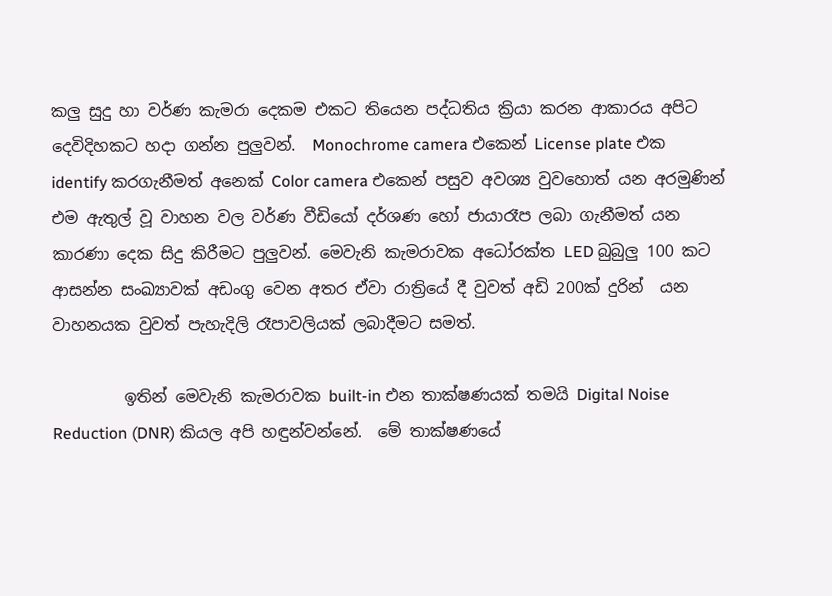කලු සුදු හා වර්ණ කැමරා දෙකම එකට තියෙන පද්ධතිය ක්‍රියා කරන ආකාරය අපිට දෙවිදිහකට හදා ගන්න පුලුවන්.  Monochrome camera එකෙන් License plate එක identify කරගැනීමත් අනෙක් Color camera එකෙන් පසුව අවශ්‍ය වුවහොත් යන අරමුණින් එම ඇතුල් වූ වාහන වල වර්ණ වීඩියෝ දර්ශණ හෝ ජායාරෑප ලබා ගැනීමත් යන කාරණා දෙක සිදු කිරීමට පුලුවන්. මෙවැනි කැමරාවක අධෝරක්ත LED බුබුලු 100 කට ආසන්න සංඛ්‍යාවක් අඩංගු වෙන අතර ඒවා රාත්‍රියේ දී වුවත් අඩි 200ක් දුරින්  යන වාහනයක වුවත් පැහැදිලි රෑපාවලියක් ලබාදීමට සමත්.

         ඉතින් මෙවැනි කැමරාවක built-in එන තාක්ෂණයක් තමයි Digital Noise Reduction (DNR) කියල අපි හඳුන්වන්නේ.  මේ තාක්ෂණයේ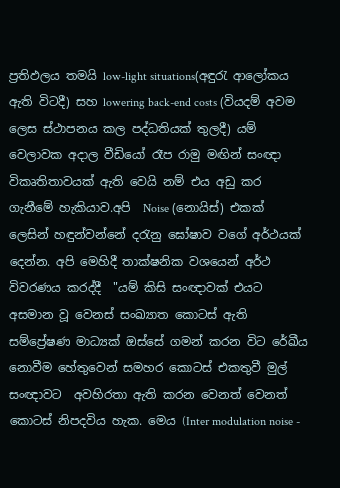ප්‍රතිඵලය තමයි low-light situations(අඳුරැ ආලෝකය ඇති විටදී) සහ lowering back-end costs (වියදම් අවම ලෙස ස්ථාපනය කල පද්ධතියක් තුලදී) යම් වෙලාවක අදාල වීඩියෝ රෑප රාමු මඟින් සංඥා විකෘතිතාවයක් ඇති වෙයි නම් එය අඩු කර ගැනීමේ හැකියාව.අපි  Noise (නොයිස්) එකක් ලෙසින් හඳුන්වන්නේ දරැනු ඝෝෂාව වගේ අර්ථයක් දෙන්න. අපි මෙහිදී තාක්ෂනික වශයෙන් අර්ථ විවරණය කරද්දී  "යම් කිසි සංඥාවක් එයට අසමාන වූ වෙනස් සංඛ්‍යාත කොටස් ඇති සම්ප්‍රේෂණ මාධ්‍යක් ඔස්සේ ගමන් කරන විට රේඛීය නොවීම හේතුවෙන් සමහර කොටස් එකතුවී මුල් සංඥාවට  අවහිරතා ඇති කරන වෙනත් වෙනත් කොටස් නිපදවිය හැක. මෙය (Inter modulation noise -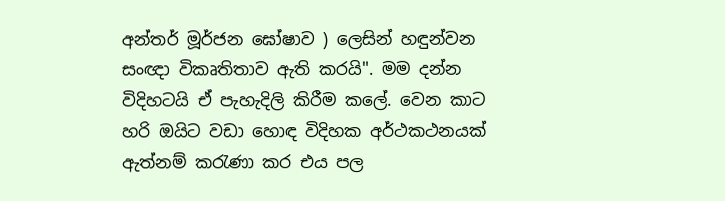අන්තර් මූර්ජන ඝෝෂාව ) ලෙසින් හඳුන්වන සංඥා විකෘතිතාව ඇති කරයි". මම දන්න විදිහටයි ඒ පැහැදිලි කිරීම කලේ. වෙන කාට හරි ඔයිට වඩා හොඳ විදිහක අර්ථකථනයක් ඇත්නම් කරැණා කර එය පල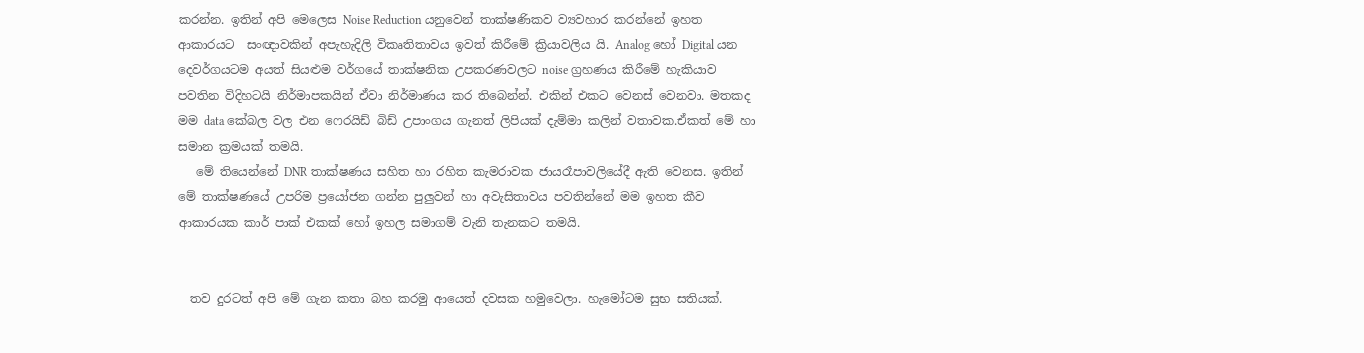කරන්න. ඉතින් අපි මෙලෙස Noise Reduction යනුවෙන් තාක්ෂණිකව ව්‍යවහාර කරන්නේ ඉහත ආකාරයට  සංඥාවකින් අපැහැදිලි විකෘතිතාවය ඉවත් කිරීමේ ක්‍රියාවලිය යි. Analog හෝ Digital යන දෙවර්ගයටම අයත් සියළුම වර්ගයේ තාක්ෂනික උපකරණවලට noise ග්‍රහණය කිරීමේ හැකියාව පවතින විදිහටයි නිර්මාපකයින් ඒවා නිර්මාණය කර තිබෙන්න්. එකින් එකට වෙනස් වෙනවා. මතකද මම data කේබල වල එන ෆෙරයිඩ් බිඩ් උපාංගය ගැනත් ලිපියක් දැම්මා කලින් වතාවක.ඒකත් මේ හා සමාන ක්‍රමයක් තමයි.
   මේ තියෙන්නේ DNR තාක්ෂණය සහිත හා රහිත කැමරාවක ජායරෑපාවලියේදී ඇති වෙනස. ඉතින් මේ තාක්ෂණයේ උපරිම ප්‍රයෝජන ගන්න පුලුවන් හා අවැසිතාවය පවතින්නේ මම ඉහත කීව ආකාරයක කාර් පාක් එකක් හෝ ඉහල සමාගම් වැනි තැනකට තමයි.


  තව දුරටත් අපි මේ ගැන කතා බහ කරමු ආයෙත් දවසක හමුවෙලා. හැමෝටම සුභ සතියක්.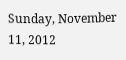Sunday, November 11, 2012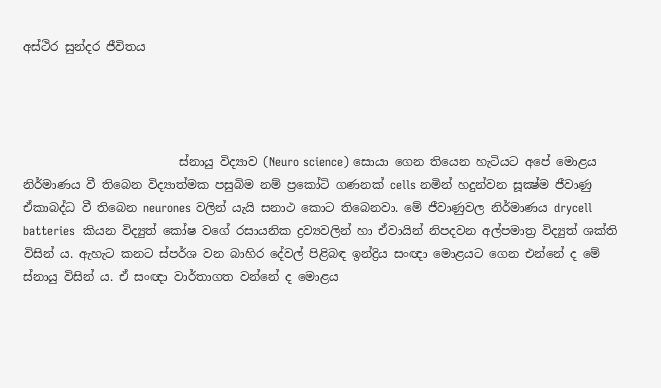අස්ථිර සුන්දර ජීවිතය




                          ස්නායු විද්‍යාව (Neuro science) සොයා ගෙන තියෙන හැටියට අපේ මොළය නිර්මාණය වී තිබෙන විද්‍යාත්මක පසුබිම නම් ප්‍රකෝටි ගණනක් cells නමින් හදුන්වන සූක්‍ෂ්ම ජීවාණු ඒකාබද්ධ වී තිබෙන neurones වලින් යැයි සනාථ කොට තිබෙනවා. මේ ජීවාණුවල නිර්මාණය drycell batteries  කියන විද්‍යුත් කෝෂ වගේ රසායනික ද්‍රව්‍යවලින් හා ඒවායින් නිපදවන අල්පමාත්‍ර විද්‍යුත් ශක්ති විසින් ය. ඇහැට කනට ස්පර්ශ වන බාහිර දේවල් පිළිබඳ ඉන්ද්‍රිය සංඥා මොළයට ගෙන එන්නේ ද මේ ස්නායු විසින් ය. ඒ සංඥා වාර්තාගත වන්නේ ද මොළය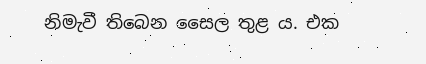නිමැවී තිබෙන සෛල තුළ ය. එක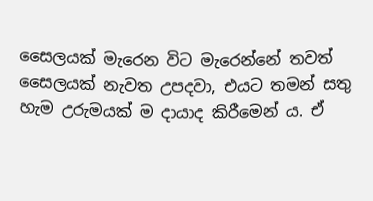සෛලයක් මැරෙන විට මැරෙන්නේ තවත් සෛලයක් නැවත උපදවා, එයට තමන් සතු හැම උරුමයක් ම දායාද කිරීමෙන් ය. ඒ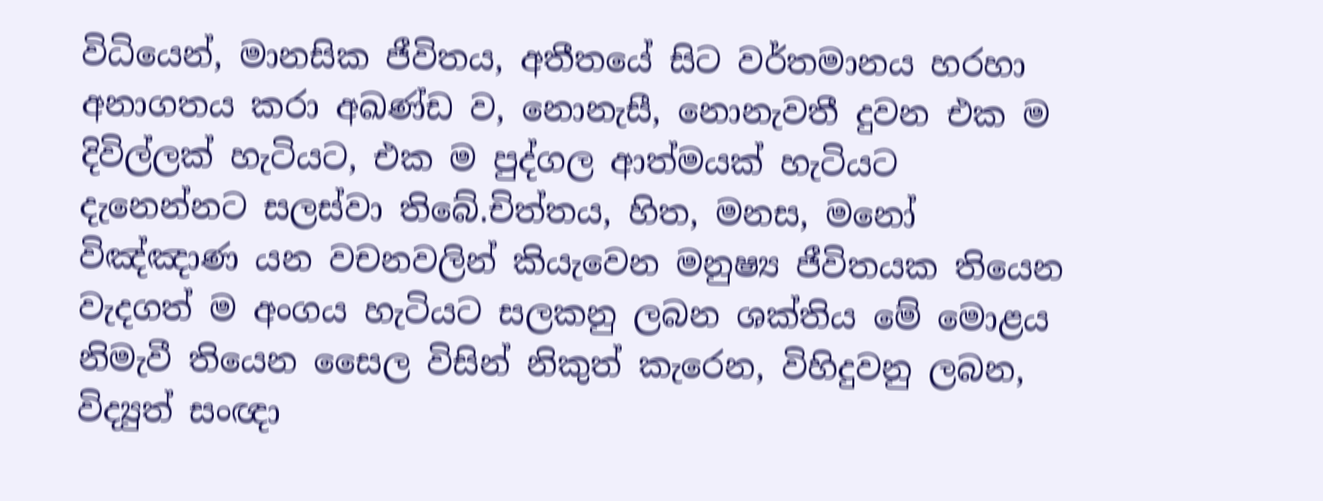විධියෙන්, මානසික ජීවිතය, අතීතයේ සිට වර්තමානය හරහා අනාගතය කරා අඛණ්ඩ ව, නොනැසී, නොනැවතී දුවන එක ම දිවිල්ලක් හැටියට, එක ම පුද්ගල ආත්මයක් හැටියට දැනෙන්නට සලස්වා තිබේ.චිත්තය, හිත, මනස, මනෝ විඤ්ඤාණ යන වචනවලින් කියැවෙන මනුෂ්‍ය ජීවිතයක තියෙන වැදගත් ම අංගය හැටියට සලකනු ලබන ශක්තිය මේ මොළය නිමැවී තියෙන සෛල විසින් නිකුත් කැරෙන, විහිදුවනු ලබන, විද්‍යුත් සංඥා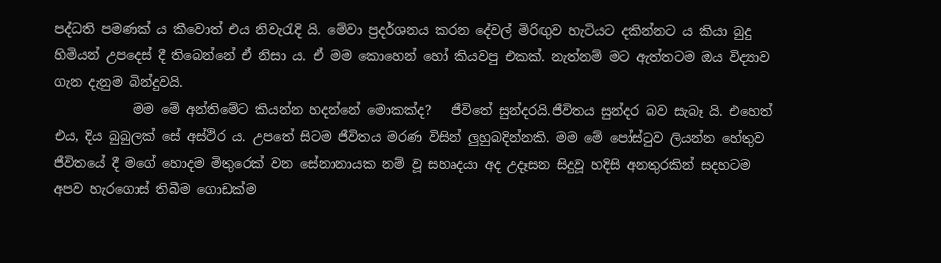පද්ධති පමණක් ය කීවොත් එය නිවැරැදි යි. මේවා ප්‍රදර්ශනය කරන දේවල් මිරිඟුව හැටියට දකින්නට ය කියා බුදු හිමියන් උපදෙස් දී තිබෙන්නේ ඒ නිසා ය. ඒ මම කොහෙන් හෝ කියවපු එකක්. නැත්නම් මට ඇත්තටම ඔය විද්‍යාව ගැන දැනුම බින්දුවයි.
            මම මේ අන්තිමේට කියන්න හදන්නේ මොකක්ද?   ජීවිතේ සුන්දරයි.ජීවිතය සුන්දර බව සැබෑ යි. එහෙත් එය, දිය බුබුලක් සේ අස්ථිර ය. උපතේ සිටම ජීවිතය මරණ විසින් ලුහුබදින්නකි. මම මේ පෝස්ටුව ලියන්න හේතුව ජීවිතයේ දී මගේ හොදම මිතුරෙක් වන සේනානායක නම් වූ සහෘදයා අද උදෑසන සිදුවූ හදිසි අනතුරකින් සදහටම අපව හැරගොස් තිබීම ගොඩක්ම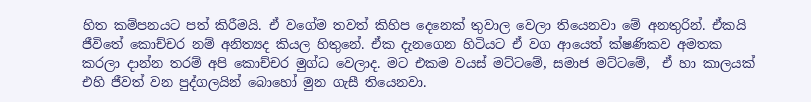හිත කම්පනයට පත් කිරීමයි. ඒ වගේම තවත් කිහිප දෙනෙක් තුවාල වෙලා තියෙනවා මේ අනතුරින්. ඒකයි ජීවිතේ කොච්චර නම් අනිත්‍යද කියල හිතුනේ. ඒක දැනගෙන හිටියට ඒ වග ආයෙත් ක්ෂණිකව අමතක කරලා දාන්න තරම් අපි කොච්චර මුග්ධ වෙලාද. මට එකම වයස් මට්ටමේ, සමාජ මට්ටමේ,  ඒ හා කාලයක් එහි ජීවත් වන පුද්ගලයින් බොහෝ මුන ගැසී තියෙනවා.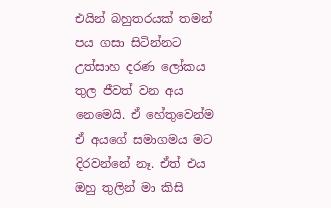එයින් බහුතරයක් තමන් පය ගසා සිටින්නට උත්සාහ දරණ ලෝකය තුල ජීවත් වන අය නෙමෙයි. ඒ හේතුවෙන්ම ඒ අයගේ සමාගමය මට දිරවන්නේ නෑ. ඒත් එය ඔහු තුලින් මා කිසි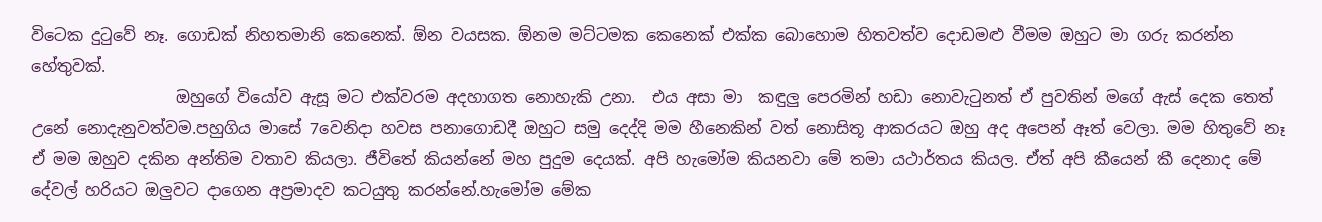විටෙක දුටුවේ නෑ. ගොඩක් නිහතමානි කෙනෙක්. ඕන වයසක. ඕනම මට්ටමක කෙනෙක් එක්ක බොහොම හිතවත්ව දොඩමළු වීමම ඔහුට මා ගරු කරන්න හේතුවක්.
                  ඔහුගේ වියෝව ඇසූ මට එක්වරම අදහාගත නොහැකි උනා.  එය අසා මා  කඳුලු පෙරමින් හඩා නොවැටුනත් ඒ පුවතින් මගේ ඇස් දෙක තෙත් උනේ නොදැනුවත්වම.පහුගිය මාසේ 7වෙනිදා හවස පනාගොඩදී ඔහුට සමු දෙද්දි මම හීනෙකින් වත් නොසිතූ ආකරයට ඔහු අද අපෙන් ඈත් වෙලා. මම හිතුවේ නෑ ඒ මම ඔහුව දකින අන්තිම වතාව කියලා. ජීවිතේ කියන්නේ මහ පුදුම දෙයක්. අපි හැමෝම කියනවා මේ තමා යථාර්තය කියල. ඒත් අපි කීයෙන් කී දෙනාද මේ දේවල් හරියට ඔලුවට දාගෙන අප්‍රමාදව කටයුතු කරන්නේ.හැමෝම මේක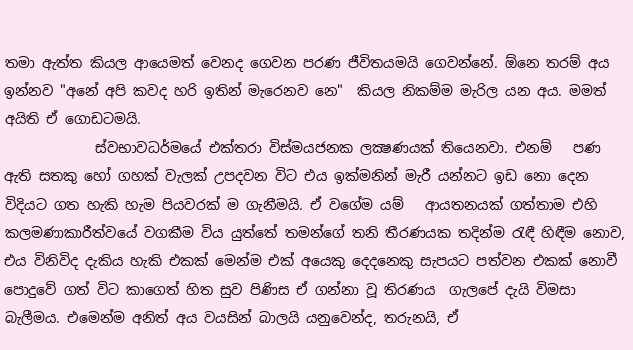තමා ඇත්ත කියල ආයෙමත් වෙනද ගෙවන පරණ ජීවිතයමයි ගෙවන්නේ. ඕනෙ තරම් අය ඉන්නව "අනේ අපි කවද හරි ඉතින් මැරෙනව නෙ"  කියල නිකම්ම මැරිල යන අය. මමත් අයිති ඒ ගොඩටමයි.
             ස්වභාවධර්මයේ එක්තරා විස්මයජනක ලක්‍ෂණයක් තියෙනවා. එනම්   පණ ඇති සතකු හෝ ගහක් වැලක් උපදවන විට එය ඉක්මනින් මැරී යන්නට ඉඩ නො දෙන විදියට ගත හැකි හැම පියවරක් ම ගැනීමයි. ඒ වගේම යම්   ආයතනයක් ගත්තාම එහි කලමණාකාරීත්වයේ වගකීම විය යුත්තේ තමන්ගේ තනි තීරණයක තදින්ම රැඳී හිඳීම නොව, එය විනිවිද දැකිය හැකි එකක් මෙන්ම එක් අයෙකු දෙදනෙකු සැපයට පත්වන එකක් නොවී පොදුවේ ගත් විට කාගෙත් හිත සුව පිණිස ඒ ගන්නා වූ තිරණය  ගැලපේ දැයි විමසා බැලීමය. එමෙන්ම අනිත් අය වයසින් බාලයි යනුවෙන්ද, තරුනයි, ඒ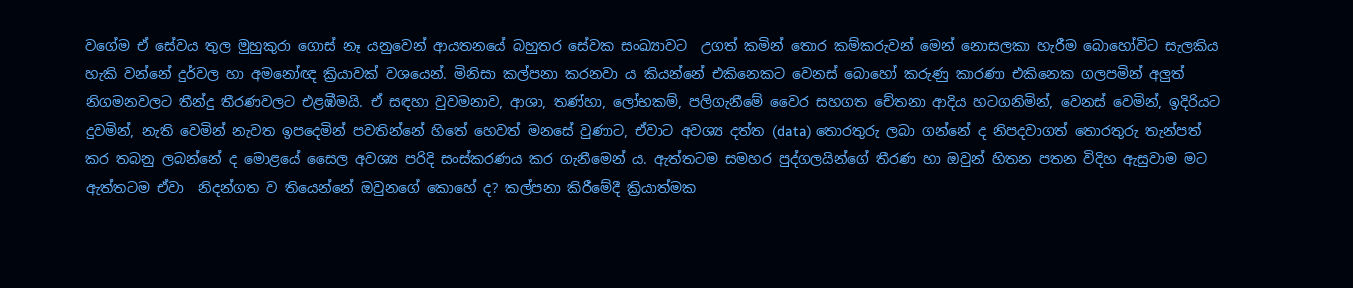වගේම ඒ සේවය තුල මුහුකුරා ගොස් නෑ යනුවෙන් ආයතනයේ බහුතර සේවක සංඛ්‍යාවට  උගත් කමින් තොර කම්කරුවන් මෙන් නොසලකා හැරීම බොහෝවිට සැලකිය හැකි වන්නේ දුර්වල හා අමනෝඥ ක්‍රියාවක් වශයෙන්. මිනිසා කල්පනා කරනවා ය කියන්නේ එකිනෙකට වෙනස් බොහෝ කරුණු කාරණා එකිනෙක ගලපමින් අලුත් නිගමනවලට තීන්දු තීරණවලට එළඹීමයි. ඒ සඳහා වුවමනාව, ආශා, තණ්හා, ලෝභකම්, පලිගැනීමේ වෛර සහගත චේතනා ආදිය හටගනිමින්, වෙනස් වෙමින්, ඉදිරියට දුවමින්, නැති වෙමින් නැවත ඉපදෙමින් පවතින්නේ හිතේ හෙවත් මනසේ වුණාට, ඒවාට අවශ්‍ය දත්ත (data) තොරතුරු ලබා ගන්නේ ද නිපදවාගත් තොරතුරු තැන්පත් කර තබනු ලබන්නේ ද මොළයේ සෛල අවශ්‍ය පරිදි සංස්කරණය කර ගැනීමෙන් ය. ඇත්තටම සමහර පුද්ගලයින්ගේ තීරණ හා ඔවුන් හිතන පතන විදිහ ඇසුවාම මට ඇත්තටම ඒවා  නිදන්ගත ව තියෙන්නේ ඔවුනගේ කොහේ ද? කල්පනා කිරීමේදී ක්‍රියාත්මක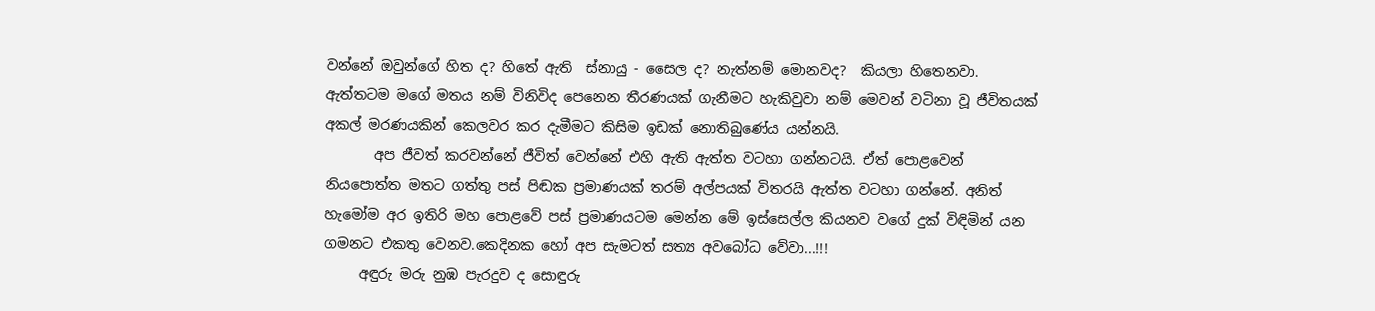වන්නේ ඔවුන්ගේ හිත ද? හිතේ ඇති  ස්නායු - සෛල ද? නැත්නම් මොනවද?  කියලා හිතෙනවා. ඇත්තටම මගේ මතය නම් විනිවිද පෙනෙන තීරණයක් ගැනීමට හැකිවුවා නම් මෙවන් වටිනා වූ ජීවිතයක් අකල් මරණයකින් කෙලවර කර දැමීමට කිසිම ඉඩක් නොතිබුණේය යන්නයි.
       අප ජීවත් කරවන්නේ ජීවිත් වෙන්නේ එහි ඇති ඇත්ත වටහා ගන්නටයි. ඒත් පොළවෙන් නියපොත්ත මතට ගත්තු පස් පිඬක ප්‍රමාණයක් තරම් අල්පයක් විතරයි ඇත්ත වටහා ගන්නේ. අනිත් හැමෝම අර ඉතිරි මහ පොළවේ පස් ප්‍රමාණයටම මෙන්න මේ ඉස්සෙල්ල කියනව වගේ දුක් විඳිමින් යන ගමනට එකතු වෙනව.කෙදිනක හෝ අප සැමටත් සත්‍ය අවබෝධ වේවා...!!!
     අඳුරු මරු නුඹ පැරදුව ද සොඳුරු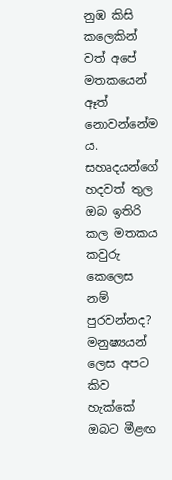නුඹ කිසි කලෙකින් වත් අපේ මතකයෙන් ඈත් නොවන්නේම ය. සහෘදයන්ගේ හදවත් තුල ඔබ ඉතිරි කල මතකය කවුරු කෙලෙස නම් පුරවන්නද? මනුෂ්‍යයන් ලෙස අපට කිව හැක්කේ ඔබට මීළඟ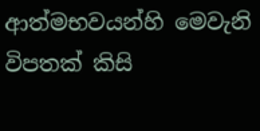ආත්මභවයන්හි මෙවැනි විපතක් කිසි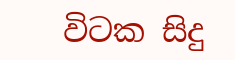විටක සිදු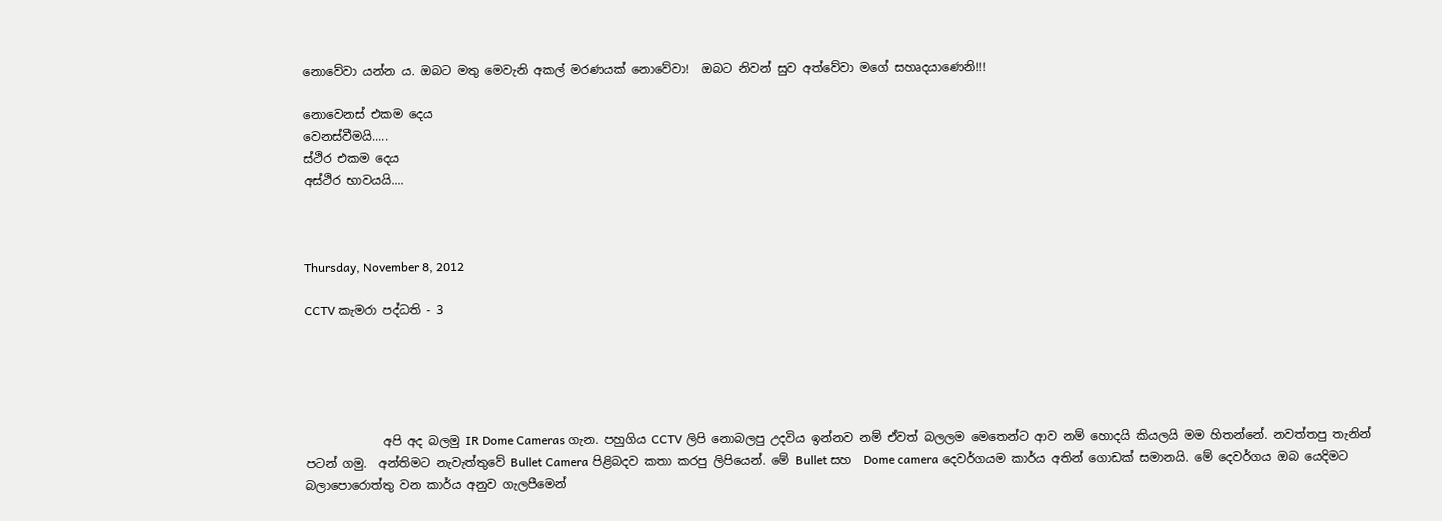නොවේවා යන්න ය. ඔබට මතු මෙවැනි අකල් මරණයක් නොවේවා!  ඔබට නිවන් සුව අත්වේවා මගේ සහෘදයාණෙනි!!!

නොවෙනස් එකම දෙය
වෙනස්වීමයි.....
ස්ථිර එකම දෙය
අස්ථිර භාවයයි....



Thursday, November 8, 2012

CCTV කැමරා පද්ධති - 3





             අපි අද බලමු IR Dome Cameras ගැන. පහුගිය CCTV ලිපි නොබලපු උදවිය ඉන්නව නම් ඒවත් බලලම මෙතෙන්ට ආව නම් හොදයි කියලයි මම හිතන්නේ. නවත්තපු තැනින් පටන් ගමු.  අන්තිමට නැවැත්තුවේ Bullet Camera පිළිබදව කතා කරපු ලිපියෙන්. මේ Bullet සහ  Dome camera දෙවර්ගයම කාර්ය අතින් ගොඩක් සමානයි. මේ දෙවර්ගය ඔබ යෙදිමට බලාපොරොත්තු වන කාර්ය අනුව ගැලපීමෙන්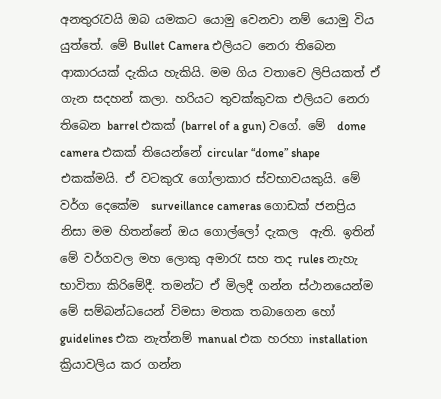අනතුරැවයි ඔබ යමකට යොමු වෙනවා නම් යොමු විය යුත්තේ. මේ Bullet Camera එලියට නෙරා තිබෙන ආකාරයක් දැකිය හැකියි. මම ගිය වතාවෙ ලිපියකත් ඒ ගැන සදහන් කලා. හරියට තුවක්කුවක එලියට නෙරා තිබෙන barrel එකක් (barrel of a gun) වගේ. මේ  dome camera එකක් තියෙන්නේ circular “dome” shape එකක්මයි. ඒ වටකුරැ ගෝලාකාර ස්වභාවයකුයි. මේ වර්ග දෙකේම  surveillance cameras ගොඩක් ජනප්‍රිය නිසා මම හිතන්නේ ඔය ගොල්ලෝ දැකල  ඇති. ඉතින් මේ වර්ගවල මහ ලොකු අමාරැ සහ තද rules නැහැ භාවිතා කිරිමේදී. තමන්ට ඒ මිලදී ගන්න ස්ථානයෙන්ම මේ සම්බන්ධයෙන් විමසා මතක තබාගෙන හෝ  guidelines එක නැත්නම් manual එක හරහා installation ක්‍රියාවලිය කර ගන්න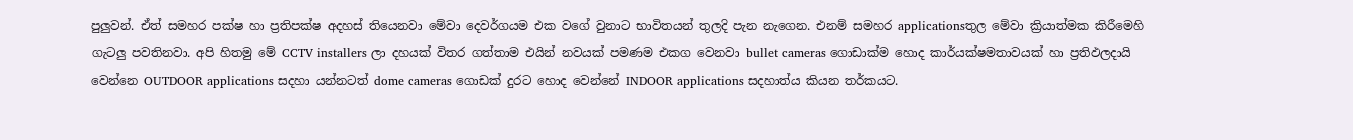පුලුවන්. ඒත් සමහර පක්ෂ හා ප්‍රතිපක්ෂ අදහස් තියෙනවා මේවා දෙවර්ගයම එක වගේ වුනාට භාවිතයන් තුලදි පැන නැගෙන. එනම් සමහර applicationsතුල මේවා ක්‍රියාත්මක කිරීමෙහි ගැටලු පවතිනවා. අපි හිතමු මේ CCTV installers ලා දහයක් විතර ගත්තාම එයින් නවයක් පමණම එකග වෙනවා bullet cameras ගොඩාක්ම හොද කාර්යක්ෂමතාවයක් හා ප්‍රතිඵලදායි වෙන්නෙ OUTDOOR applications සදහා යන්නටත් dome cameras ගොඩක් දුරට හොද වෙන්නේ INDOOR applications සදහාත්ය කියන තර්කයට.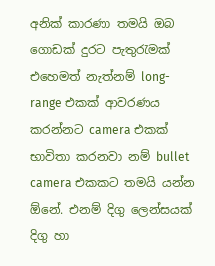අනික් කාරණා තමයි ඔබ ගොඩක් දුරට පැතුරැමක් එහෙමත් නැත්නම් long-range එකක් ආවරණය කරන්නට camera එකක් භාවිතා කරනවා නම් bullet camera එකකට තමයි යන්න ඕනේ. එනම් දිගු ලෙන්සයක්  දිගු හා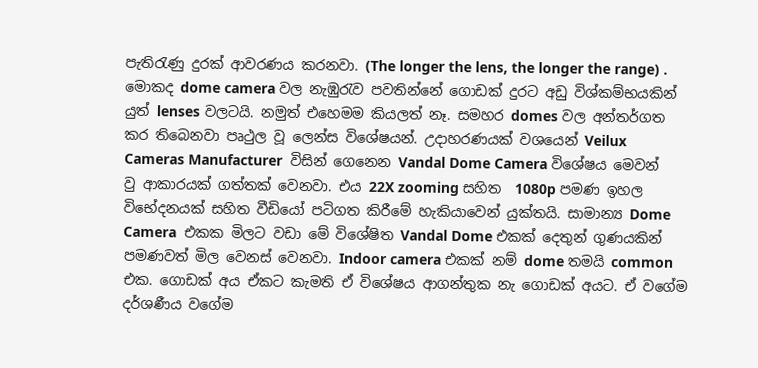පැතිරැණු දුරක් ආවරණය කරනවා. (The longer the lens, the longer the range) . මොකද dome camera වල නැඹුරැව පවතින්නේ ගොඩක් දුරට අඩු විශ්කම්භයකින් යුත් lenses වලටයි. නමුත් එහෙමම කියලත් නෑ. සමහර domes වල අන්තර්ගත කර තිබෙනවා පෘථුල වූ ලෙන්ස විශේෂයන්. උදාහරණයක් වශයෙන් Veilux Cameras Manufacturer  විසින් ගෙනෙන Vandal Dome Camera විශේෂය මෙවන් වු ආකාරයක් ගත්තක් වෙනවා. එය 22X zooming සහිත  1080p පමණ ඉහල විභේදනයක් සහිත වීඩියෝ පටිගත කිරීමේ හැකියාවෙන් යුක්තයි. සාමාන්‍ය Dome Camera  එකක මිලට වඩා මේ විශේෂිත Vandal Dome එකක් දෙතුන් ගුණයකින් පමණවත් මිල වෙනස් වෙනවා. Indoor camera එකක් නම් dome තමයි common එක. ගොඩක් අය ඒකට කැමති ඒ විශේෂය ආගන්තුක නැ ගොඩක් අයට. ඒ වගේම දර්ශණීය වගේම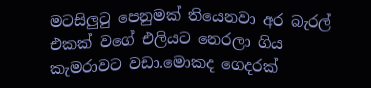මටසිලුටු පෙනුමක් තියෙනවා අර බැරල් එකක් වගේ එලියට නෙරලා ගිය කැමරාවට වඩා.මොකද ගෙදරක්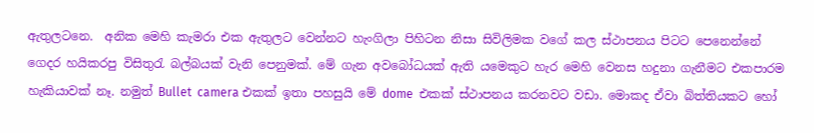ඇතුලටනෙ.  අනික මෙහි කැමරා එක ඇතුලට වෙන්නට හැංගිලා පිහිටන නිසා සිවිලිමක වගේ කල ස්ථාපනය පිටට පෙනෙන්නේ ගෙදර හයිකරපු විසිතුරැ බල්බයක් වැනි පෙනුමක්. මේ ගැන අවබෝධයක් ඇති යමෙකුට හැර මෙහි වෙනස හදුනා ගැනීමට එකපාරම හැකියාවක් නෑ. නමුත් Bullet  camera එකක් ඉතා පහසුයි මේ dome  එකක් ස්ථාපනය කරනවට වඩා. මොකද ඒවා බිත්තියකට හෝ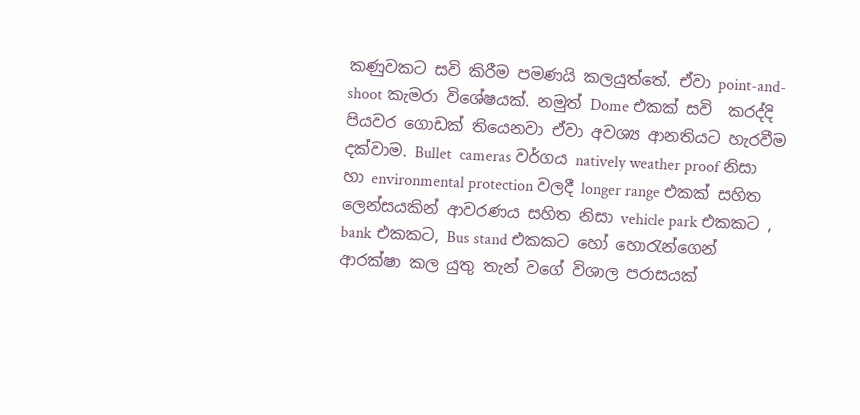කණුවකට සවි කිරීම පමණයි කලයුත්තේ. ඒවා point-and-shoot කැමරා විශේෂයක්. නමුත් Dome එකක් සවි  කරද්දි පියවර ගොඩක් තියෙනවා ඒවා අවශ්‍ය ආනතියට හැරවීම දක්වාම. Bullet  cameras වර්ගය natively weather proof නිසා හා environmental protection වලදී longer range එකක් සහිත ලෙන්සයකින් ආවරණය සහිත නිසා vehicle park එකකට , bank එකකට, Bus stand එකකට හෝ හොරැන්ගෙන් ආරක්ෂා කල යුතු තැන් වගේ විශාල පරාසයක්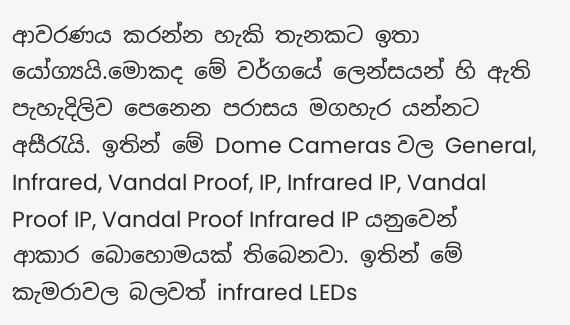ආවරණය කරන්න හැකි තැනකට ඉතා යෝග්‍යයි.මොකද මේ වර්ගයේ ලෙන්සයන් හි ඇති පැහැදිලිව පෙනෙන පරාසය මගහැර යන්නට අසීරැයි. ඉතින් මේ Dome Cameras වල General, Infrared, Vandal Proof, IP, Infrared IP, Vandal Proof IP, Vandal Proof Infrared IP යනුවෙන් ආකාර බොහොමයක් තිබෙනවා. ඉතින් මේ කැමරාවල බලවත් infrared LEDs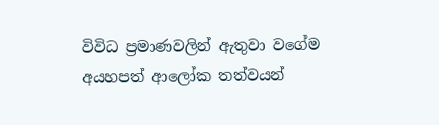විවිධ ප්‍රමාණවලින් ඇතුවා වගේම අයහපත් ආලෝක තත්වයන්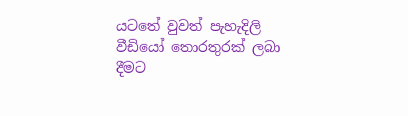යටතේ වුවත් පැහැදිලි වීඩියෝ තොරතුරක් ලබා දීමට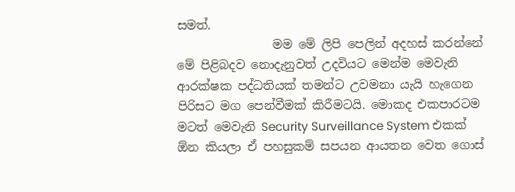සමත්.
                මම මේ ලිපි පෙලින් අදහස් කරන්නේ මේ පිළිබදව නොදැනුවත් උදවියට මෙන්ම මෙවැනි ආරක්ෂක පද්ධතියක් තමන්ට උවමනා යැයි හැගෙන පිරිසට මග පෙන්වීමක් කිරීමටයි. මොකද එකපාරටම මටත් මෙවැනි Security Surveillance System එකක් ඕන කියලා ඒ පහසුකම් සපයන ආයතන වෙත ගොස්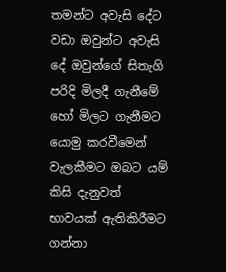තමන්ට අවැසි දේට වඩා ඔවුන්ට අවැසි දේ ඔවුන්ගේ සිතැගි පරිදි මිලදී ගැනීමේ හෝ මිලට ගැනීමට යොමු කරවීමෙන් වැලකීමට ඔබට යම් කිසි දැනුවත් භාවයක් ඇතිකිරීමට ගන්නා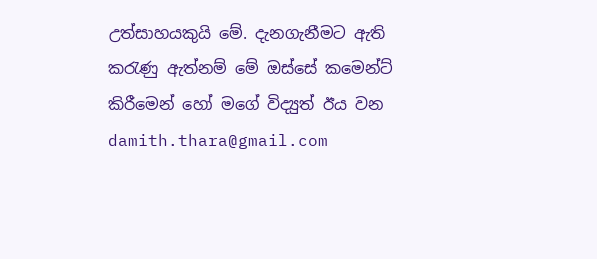උත්සාහයකුයි මේ. දැනගැනීමට ඇති කරැණු ඇත්නම් මේ ඔස්සේ කමෙන්ට් කිරීමෙන් හෝ මගේ විද්‍යුත් ඊය වන damith.thara@gmail.com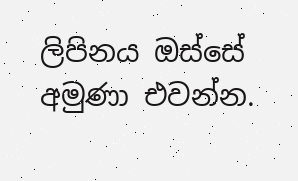ලිපිනය ඔස්සේ අමුණා එවන්න.